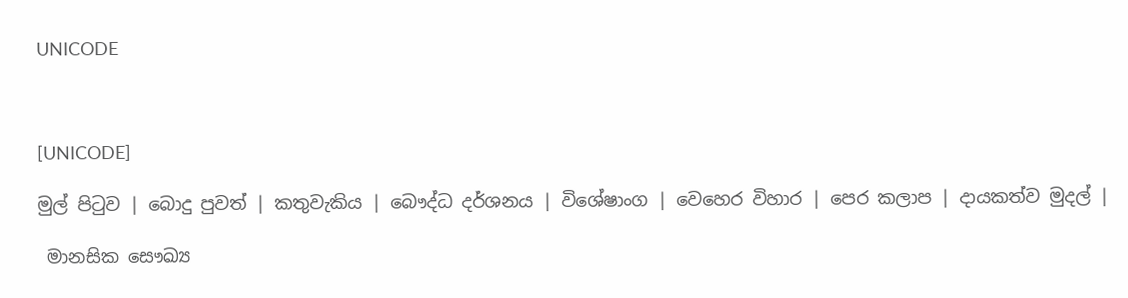UNICODE



[UNICODE]

මුල් පිටුව | බොදු පුවත් | කතුවැකිය | බෞද්ධ දර්ශනය | විශේෂාංග | වෙහෙර විහාර | පෙර කලාප | දායකත්ව මුදල් |

 මානසික සෞඛ්‍ය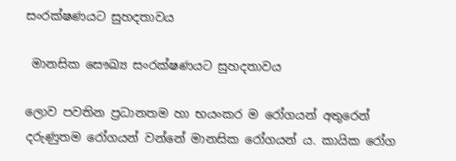සංරක්ෂණයට සුහදතාවය

 මානසික සෞඛ්‍ය සංරක්ෂණයට සුහදතාවය

ලොව පවතින ප්‍රධානතම හා භයංකර ම රෝගයන් අතුරෙන් දරුණුතම රෝගයන් වන්නේ මානසික රෝගයන් ය. කායික රෝග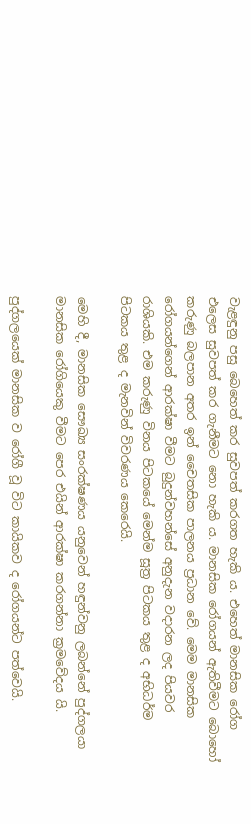වැළඳුනු පසු බෙහෙත් කර සුවපත් කරගත හැකි ය. එහෙත් මානසික රෝග එලෙස සුවපත් කර ගැනීමට නො හැකි ය. මානසික රෝගයන් ඇතිවීමට බොහෝ කරුණු බලපාන අතර ඉන් චෛතසික පාලනය ප්‍රධාන වේ. මෙම මානසික රෝගයන්ගෙන් ආරක්ෂා වීමට බුදුන්වහන්සේ අනුදැන වදාරන ලද පියවර රාශියකි. එම කරුණු විනය පිටකයේ මෙන්ම සූත්‍ර පිටකය තුළ ද අභිධර්ම පිටකය තුළ ද මැනවින් විවරණය කෙරෙයි.

මෙහි දී, මානසික සෞඛ්‍ය සංරක්ෂණය යනුවෙන් හඳුන්වනු ලබන්නේ පුද්ගලයා මානසික රෝගියෙකු වීමට පෙර එයින් ආරක්ෂා කරගන්නා ක්‍රමවේදය යි.

පුද්ගලයෙක් මානසික ව රෝගී වූ විට කායිකව ද රෝගයන්ට පත්වෙයි.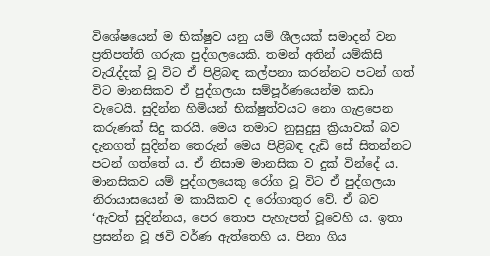විශේෂයෙන් ම භික්ෂුව යනු යම් ශීලයක් සමාදන් වන ප්‍රතිපත්ති ගරුක පුද්ගලයෙකි. තමන් අතින් යම්කිසි වැරැද්දක් වූ විට ඒ පිළිබඳ කල්පනා කරන්නට පටන් ගත් විට මානසිකව ඒ පුද්ගලයා සම්පූර්ණයෙන්ම කඩා වැටෙයි. සුදින්න හිමියන් භික්ෂුත්වයට නො ගැළපෙන කරුණක් සිදු කරයි. මෙය තමාට නුසුදුසු ක්‍රියාවක් බව දැනගත් සුදින්න තෙරුන් මෙය පිළිබඳ දැඩි සේ සිතන්නට පටන් ගත්තේ ය. ඒ නිසාම මානසික ව දුක් වින්දේ ය. මානසිකව යම් පුද්ගලයෙකු රෝග වූ විට ඒ පුද්ගලයා නිරායාසයෙන් ම කායිකව ද රෝගාතුර වේ. ඒ බව ‘ඇවත් සුදින්නය, පෙර තොප පැහැපත් වූවෙහි ය. ඉතා ප්‍රසන්න වූ ඡවි වර්ණ ඇත්තෙහි ය. පිනා ගිය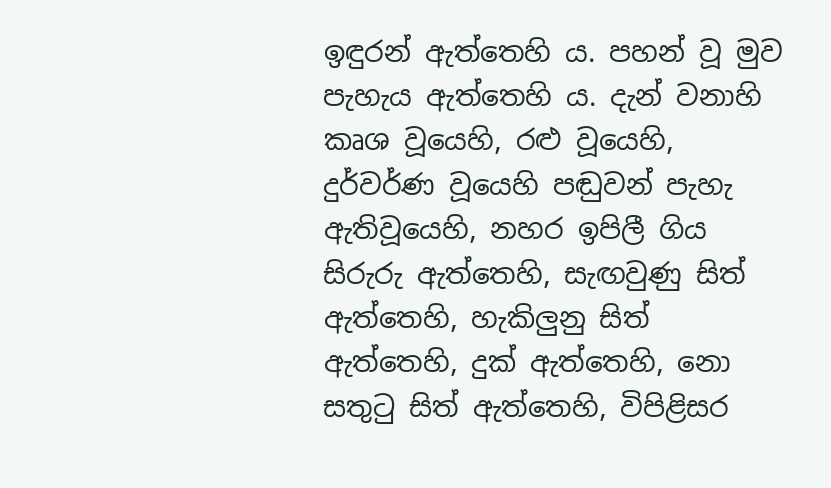ඉඳුරන් ඇත්තෙහි ය. පහන් වූ මුව පැහැය ඇත්තෙහි ය. දැන් වනාහි කෘශ වූයෙහි, රළු වූයෙහි, දුර්වර්ණ වූයෙහි පඬුවන් පැහැ ඇතිවූයෙහි, නහර ඉපිලී ගිය සිරුරු ඇත්තෙහි, සැඟවුණු සිත් ඇත්තෙහි, හැකිලුනු සිත් ඇත්තෙහි, දුක් ඇත්තෙහි, නො සතුටු සිත් ඇත්තෙහි, විපිළිසර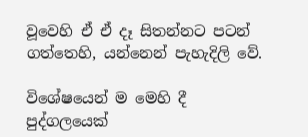වූවෙහි ඒ ඒ දෑ සිතන්නට පටන් ගත්තෙහි, යන්නෙන් පැහැදිලි වේ.

විශේෂයෙන් ම මෙහි දී පුද්ගලයෙක්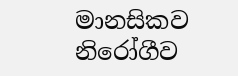මානසිකව නිරෝගීව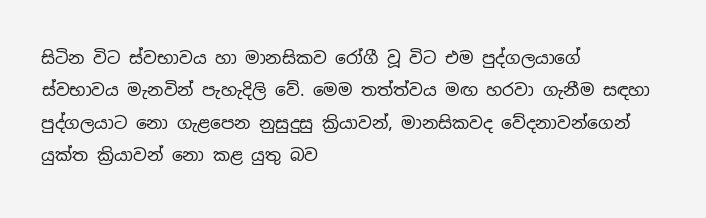සිටින විට ස්වභාවය හා මානසිකව රෝගී වූ විට එම පුද්ගලයාගේ ස්වභාවය මැනවින් පැහැදිලි වේ. මෙම තත්ත්වය මඟ හරවා ගැනීම සඳහා පුද්ගලයාට නො ගැළපෙන නුසුදුසු ක්‍රියාවන්, මානසිකවද වේදනාවන්ගෙන් යුක්ත ක්‍රියාවන් නො කළ යුතු බව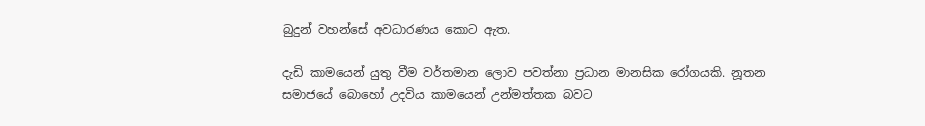බුදුන් වහන්සේ අවධාරණය කොට ඇත.

දැඩි කාමයෙන් යුතු වීම වර්තමාන ලොව පවත්නා ප්‍රධාන මානසික රෝගයකි. නූතන සමාජයේ බොහෝ උදවිය කාමයෙන් උන්මත්තක බවට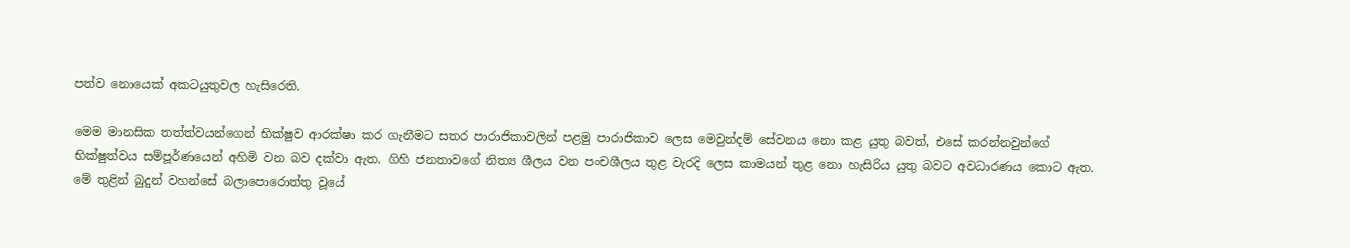පත්ව නොයෙක් අකටයුතුවල හැසිරෙති.

මෙම මානසික තත්ත්වයන්ගෙන් භික්ෂුව ආරක්ෂා කර ගැනීමට සතර පාරාජිකාවලින් පළමු පාරාජිකාව ලෙස මෙවුන්දම් සේවනය නො කළ යුතු බවත්, එසේ කරන්නවුන්ගේ භික්ෂුත්වය සම්පූර්ණයෙන් අහිමි වන බව දක්වා ඇත. ගිහි ජනතාවගේ නිත්‍ය ශීලය වන පංචශීලය තුළ වැරදි ලෙස කාමයන් තුළ නො හැසිරිය යුතු බවට අවධාරණය කොට ඇත. මේ තුළින් බුදුන් වහන්සේ බලාපොරොත්තු වූයේ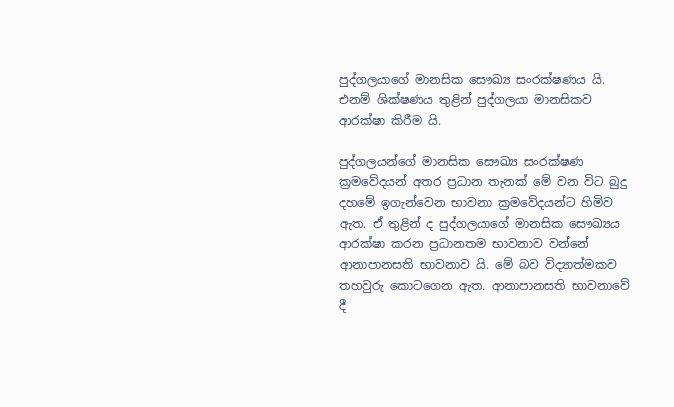පුද්ගලයාගේ මානසික සෞඛ්‍ය සංරක්ෂණය යි. එනම් ශික්ෂණය තුළින් පුද්ගලයා මානසිකව ආරක්ෂා කිරීම යි.

පුද්ගලයන්ගේ මානසික සෞඛ්‍ය සංරක්ෂණ ක්‍රමවේදයන් අතර ප්‍රධාන තැනක් මේ වන විට බුදු දහමේ ඉගැන්වෙන භාවනා ක්‍රමවේදයන්ට හිමිව ඇත. ඒ තුළින් ද පුද්ගලයාගේ මානසික සෞඛ්‍යය ආරක්ෂා කරන ප්‍රධානතම භාවනාව වන්නේ ආනාපානසති භාවනාව යි. මේ බව විද්‍යාත්මකව තහවුරු කොටගෙන ඇත. ආනාපානසති භාවනාවේ දී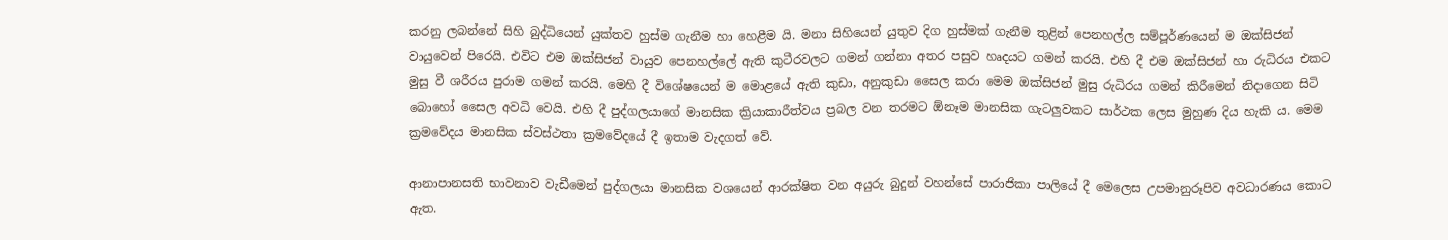කරනු ලබන්නේ සිහි බුද්ධියෙන් යුක්තව හුස්ම ගැනීම හා හෙළීම යි. මනා සිහියෙන් යුතුව දිග හුස්මක් ගැනීම තුළින් පෙනහල්ල සම්පූර්ණයෙන් ම ඔක්සිජන් වායුවෙන් පිරෙයි. එවිට එම ඔක්සිජන් වායුව පෙනහල්ලේ ඇති කුටීරවලට ගමන් ගන්නා අතර පසුව හෘදයට ගමන් කරයි. එහි දී එම ඔක්සිජන් හා රුධිරය එකට මුසු වී ශරීරය පුරාම ගමන් කරයි. මෙහි දී විශේෂයෙන් ම මොළයේ ඇති කුඩා, අනුකුඩා සෛල කරා මෙම ඔක්සිජන් මුසු රුධිරය ගමන් කිරීමෙන් නිදාගෙන සිටි බොහෝ සෛල අවධි වෙයි. එහි දී පුද්ගලයාගේ මානසික ක්‍රියාකාරීත්වය ප්‍රබල වන තරමට ඕනෑම මානසික ගැටලුවකට සාර්ථක ලෙස මුහුණ දිය හැකි ය. මෙම ක්‍රමවේදය මානසික ස්වස්ථතා ක්‍රමවේදයේ දී ඉතාම වැදගත් වේ.

ආනාපානසති භාවනාව වැඩීමෙන් පුද්ගලයා මානසික වශයෙන් ආරක්ෂිත වන අයුරු බුදුන් වහන්සේ පාරාජිකා පාලියේ දී මෙලෙස උපමානුරූපිව අවධාරණය කොට ඇත.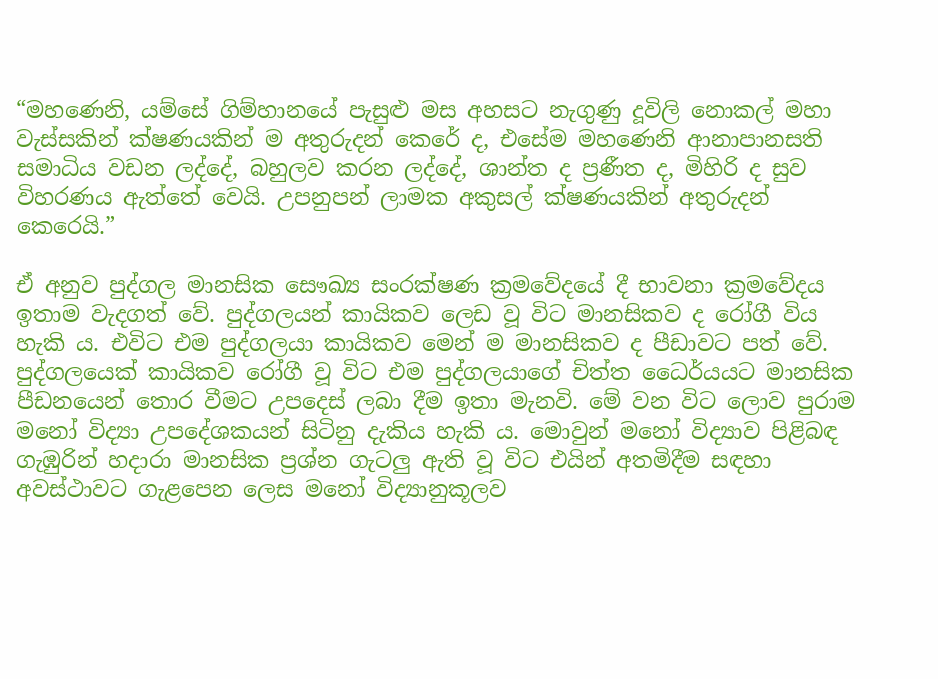“මහණෙනි, යම්සේ ගිම්හානයේ පැසුළු මස අහසට නැගුණු දූවිලි නොකල් මහා වැස්සකින් ක්ෂණයකින් ම අතුරුදන් කෙරේ ද, එසේම මහණෙනි ආනාපානසති සමාධිය වඩන ලද්දේ, බහුලව කරන ලද්දේ, ශාන්ත ද ප්‍රණීත ද, මිහිරි ද සුව විහරණය ඇත්තේ වෙයි. උපනුපන් ලාමක අකුසල් ක්ෂණයකින් අතුරුදන් කෙරෙයි.”

ඒ අනුව පුද්ගල මානසික සෞඛ්‍ය සංරක්ෂණ ක්‍රමවේදයේ දී භාවනා ක්‍රමවේදය ඉතාම වැදගත් වේ. පුද්ගලයන් කායිකව ලෙඩ වූ විට මානසිකව ද රෝගී විය හැකි ය. එවිට එම පුද්ගලයා කායිකව මෙන් ම මානසිකව ද පීඩාවට පත් වේ. පුද්ගලයෙක් කායිකව රෝගී වූ විට එම පුද්ගලයාගේ චිත්ත ධෛර්යයට මානසික පීඩනයෙන් තොර වීමට උපදෙස් ලබා දීම ඉතා මැනවි. මේ වන විට ලොව පුරාම මනෝ විද්‍යා උපදේශකයන් සිටිනු දැකිය හැකි ය. මොවුන් මනෝ විද්‍යාව පිළිබඳ ගැඹුරින් හදාරා මානසික ප්‍රශ්න ගැටලු ඇති වූ විට එයින් අතමිදීම සඳහා අවස්ථාවට ගැළපෙන ලෙස මනෝ විද්‍යානුකූලව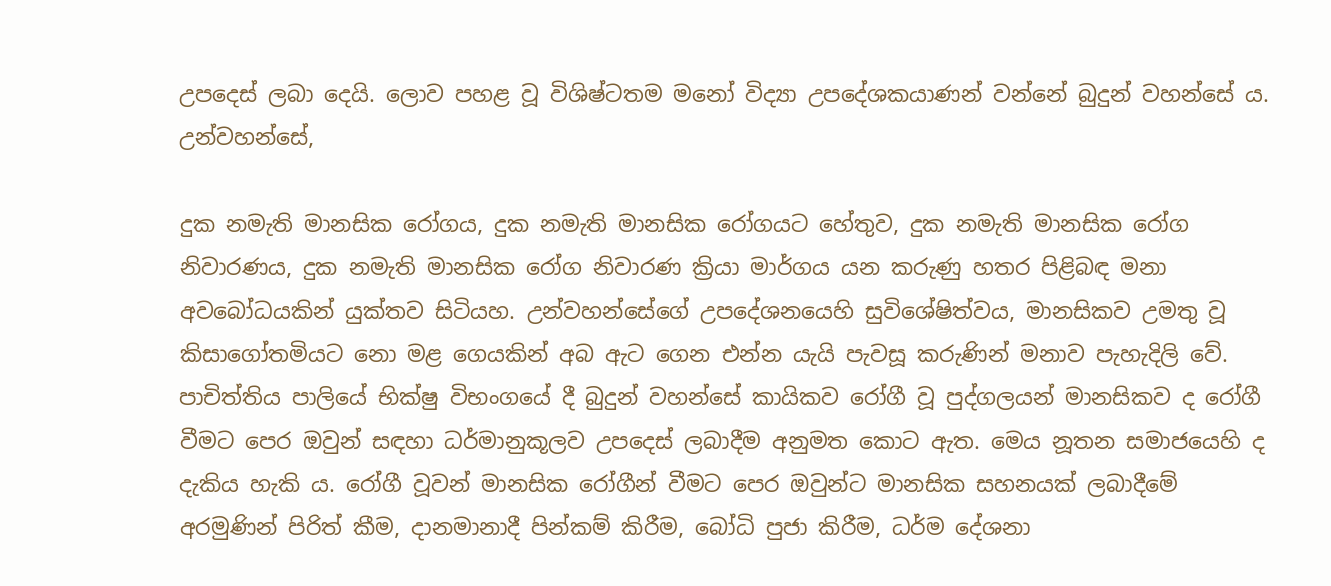උපදෙස් ලබා දෙයි. ලොව පහළ වූ විශිෂ්ටතම මනෝ විද්‍යා උපදේශකයාණන් වන්නේ බුදුන් වහන්සේ ය. උන්වහන්සේ,

දුක නමැති මානසික රෝගය, දුක නමැති මානසික රෝගයට හේතුව, දුක නමැති මානසික රෝග නිවාරණය, දුක නමැති මානසික රෝග නිවාරණ ක්‍රියා මාර්ගය යන කරුණු හතර පිළිබඳ මනා අවබෝධයකින් යුක්තව සිටියහ. උන්වහන්සේගේ උපදේශනයෙහි සුවිශේෂිත්වය, මානසිකව උමතු වූ කිසාගෝතමියට නො මළ ගෙයකින් අබ ඇට ගෙන එන්න යැයි පැවසූ කරුණින් මනාව පැහැදිලි වේ. පාචිත්තිය පාලියේ භික්ෂු විභංගයේ දී බුදුන් වහන්සේ කායිකව රෝගී වූ පුද්ගලයන් මානසිකව ද රෝගී වීමට පෙර ඔවුන් සඳහා ධර්මානුකූලව උපදෙස් ලබාදීම අනුමත කොට ඇත. මෙය නූතන සමාජයෙහි ද දැකිය හැකි ය. රෝගී වූවන් මානසික රෝගීන් වීමට පෙර ඔවුන්ට මානසික සහනයක් ලබාදීමේ අරමුණින් පිරිත් කීම, දානමානාදී පින්කම් කිරීම, බෝධි පුජා කිරීම, ධර්ම දේශනා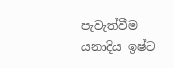පැවැත්වීම යනාදිය ඉෂ්ට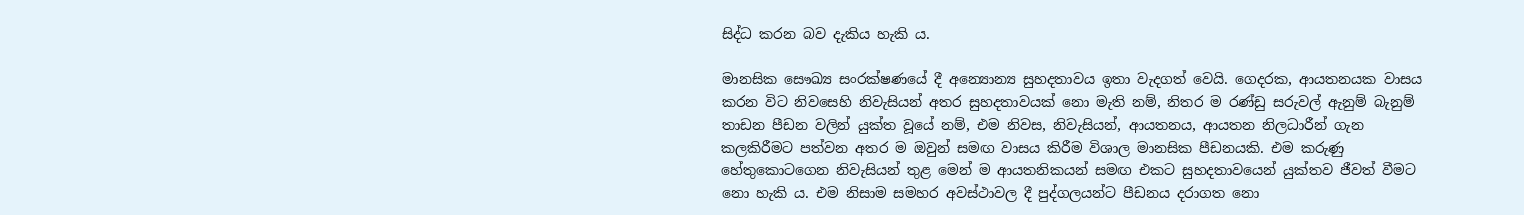සිද්ධ කරන බව දැකිය හැකි ය.

මානසික සෞඛ්‍ය සංරක්ෂණයේ දී අන්‍යොන්‍ය සුහදතාවය ඉතා වැදගත් වෙයි. ගෙදරක, ආයතනයක වාසය කරන විට නිවසෙහි නිවැසියන් අතර සුහදතාවයක් නො මැති නම්, නිතර ම රණ්ඩු සරුවල් ඇනුම් බැනුම් තාඩන පීඩන වලින් යුක්ත වූයේ නම්, එම නිවස, නිවැසියන්, ආයතනය, ආයතන නිලධාරීන් ගැන කලකිරීමට පත්වන අතර ම ඔවුන් සමඟ වාසය කිරීම විශාල මානසික පීඩනයකි. එම කරුණු හේතුකොටගෙන නිවැසියන් තුළ මෙන් ම ආයතනිකයන් සමඟ එකට සුහදතාවයෙන් යුක්තව ජීවත් වීමට නො හැකි ය. එම නිසාම සමහර අවස්ථාවල දී පුද්ගලයන්ට පීඩනය දරාගත නො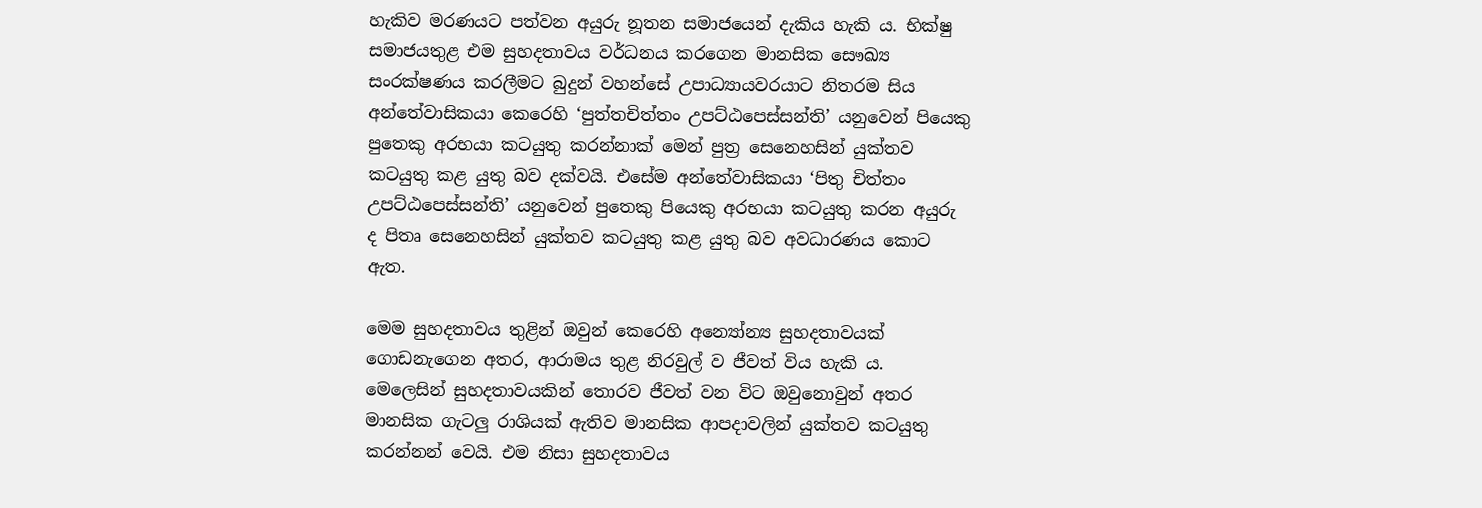හැකිව මරණයට පත්වන අයුරු නූතන සමාජයෙන් දැකිය හැකි ය. භික්ෂු සමාජයතුළ එම සුහදතාවය වර්ධනය කරගෙන මානසික සෞඛ්‍ය සංරක්ෂණය කරලීමට බුදුන් වහන්සේ උපාධ්‍යායවරයාට නිතරම සිය අන්තේවාසිකයා කෙරෙහි ‘පුත්තචිත්තං උපට්ඨපෙස්සන්ති’ යනුවෙන් පියෙකු පුතෙකු අරභයා කටයුතු කරන්නාක් මෙන් පුත්‍ර සෙනෙහසින් යුක්තව කටයුතු කළ යුතු බව දක්වයි. එසේම අන්තේවාසිකයා ‘පිතු චිත්තං උපට්ඨපෙස්සන්ති’ යනුවෙන් පුතෙකු පියෙකු අරභයා කටයුතු කරන අයුරු ද පිතෘ සෙනෙහසින් යුක්තව කටයුතු කළ යුතු බව අවධාරණය කොට ඇත.

මෙම සුහදතාවය තුළින් ඔවුන් කෙරෙහි අන්‍යෝන්‍ය සුහදතාවයක් ගොඩනැගෙන අතර, ආරාමය තුළ නිරවුල් ව ජීවත් විය හැකි ය. මෙලෙසින් සුහදතාවයකින් තොරව ජීවත් වන විට ඔවුනොවුන් අතර මානසික ගැටලු රාශියක් ඇතිව මානසික ආපදාවලින් යුක්තව කටයුතු කරන්නන් වෙයි. එම නිසා සුහදතාවය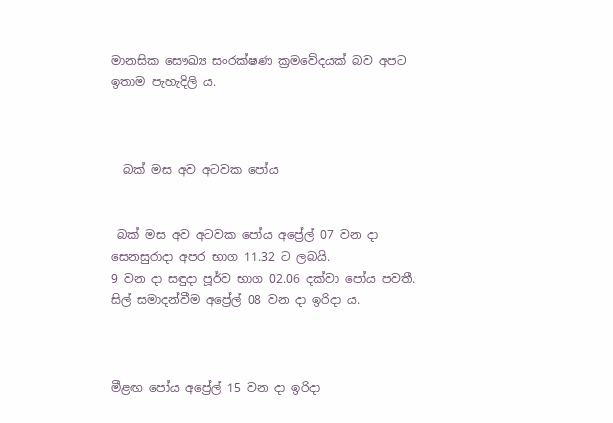මානසික සෞඛ්‍ය සංරක්ෂණ ක්‍රමවේදයක් බව අපට ඉතාම පැහැදිලි ය.



  බක් මස අව අටවක පෝය


 බක් මස අව අටවක පෝය අප්‍රේල් 07 වන දා සෙනසුරාදා අපර භාග 11.32 ට ලබයි.
9 වන දා සඳුදා පූර්ව භාග 02.06 දක්වා පෝය පවතී.
සිල් සමාදන්වීම අප්‍රේල් 08 වන දා ඉරිදා ය.



මීළඟ පෝය අප්‍රේල් 15 වන දා ඉරිදා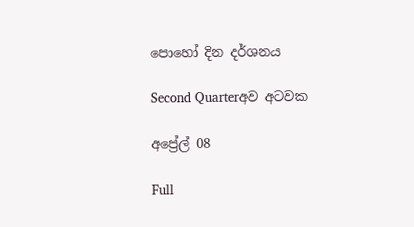පොහෝ දින දර්ශනය

Second Quarterඅව අටවක

අප්‍රේල් 08

Full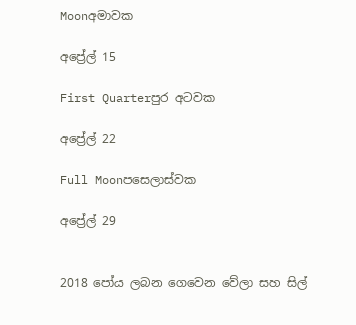Moonඅමාවක

අප්‍රේල් 15

First Quarterපුර අටවක

අප්‍රේල් 22

Full Moonපසෙලාස්වක

අප්‍රේල් 29


2018 පෝය ලබන ගෙවෙන වේලා සහ සිල්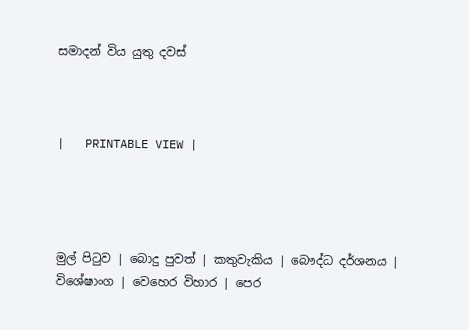සමාදන් විය යුතු දවස්



|   PRINTABLE VIEW |




මුල් පිටුව | බොදු පුවත් | කතුවැකිය | බෞද්ධ දර්ශනය | විශේෂාංග | වෙහෙර විහාර | පෙර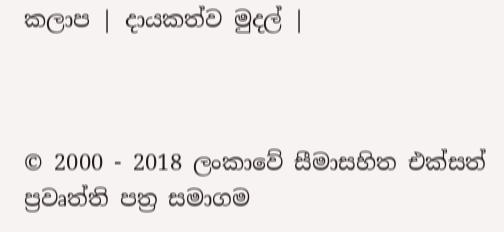කලාප | දායකත්ව මුදල් |



© 2000 - 2018 ලංකාවේ සීමාසහිත එක්සත් ප්‍රවෘත්ති පත්‍ර සමාගම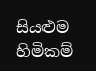සියළුම හිමිකම්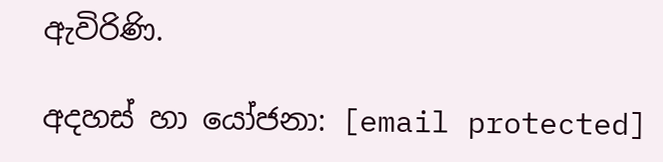ඇවිරිණි.

අදහස් හා යෝජනා: [email protected]